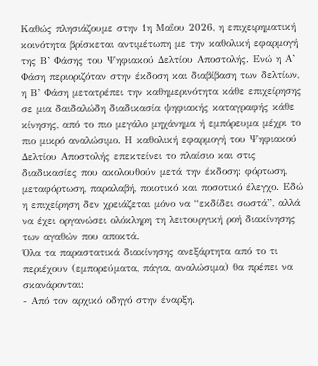Καθώς πλησιάζουμε στην 1η Μαΐου 2026, η επιχειρηματική κοινότητα βρίσκεται αντιμέτωπη με την καθολική εφαρμογή της Β’ Φάσης του Ψηφιακού Δελτίου Αποστολής. Ενώ η Α’ Φάση περιοριζόταν στην έκδοση και διαβίβαση των δελτίων, η Β’ Φάση μετατρέπει την καθημερινότητα κάθε επιχείρησης σε μια δαιδαλώδη διαδικασία ψηφιακής καταγραφής κάθε κίνησης, από το πιο μεγάλο μηχάνημα ή εμπόρευμα μέχρι το πιο μικρό αναλώσιμο. Η καθολική εφαρμογή του Ψηφιακού Δελτίου Αποστολής επεκτείνει το πλαίσιο και στις διαδικασίες που ακολουθούν μετά την έκδοση: φόρτωση, μεταφόρτωση, παραλαβή, ποιοτικό και ποσοτικό έλεγχο. Εδώ η επιχείρηση δεν χρειάζεται μόνο να “εκδίδει σωστά”, αλλά να έχει οργανώσει ολόκληρη τη λειτουργική ροή διακίνησης των αγαθών που αποκτά.
Όλα τα παραστατικά διακίνησης ανεξάρτητα από το τι περιέχουν (εμπορεύματα, πάγια, αναλώσιμα) θα πρέπει να σκανάρονται:
- Από τον αρχικό οδηγό στην έναρξη.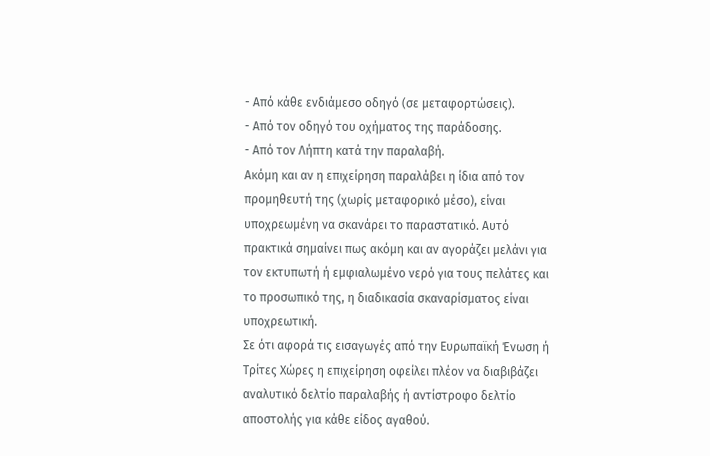- Από κάθε ενδιάμεσο οδηγό (σε μεταφορτώσεις).
- Από τον οδηγό του οχήματος της παράδοσης.
- Από τον Λήπτη κατά την παραλαβή.
Ακόμη και αν η επιχείρηση παραλάβει η ίδια από τον προμηθευτή της (χωρίς μεταφορικό μέσο), είναι υποχρεωμένη να σκανάρει το παραστατικό. Αυτό πρακτικά σημαίνει πως ακόμη και αν αγοράζει μελάνι για τον εκτυπωτή ή εμφιαλωμένο νερό για τους πελάτες και το προσωπικό της, η διαδικασία σκαναρίσματος είναι υποχρεωτική.
Σε ότι αφορά τις εισαγωγές από την Ευρωπαϊκή Ένωση ή Τρίτες Χώρες η επιχείρηση οφείλει πλέον να διαβιβάζει αναλυτικό δελτίο παραλαβής ή αντίστροφο δελτίο αποστολής για κάθε είδος αγαθού.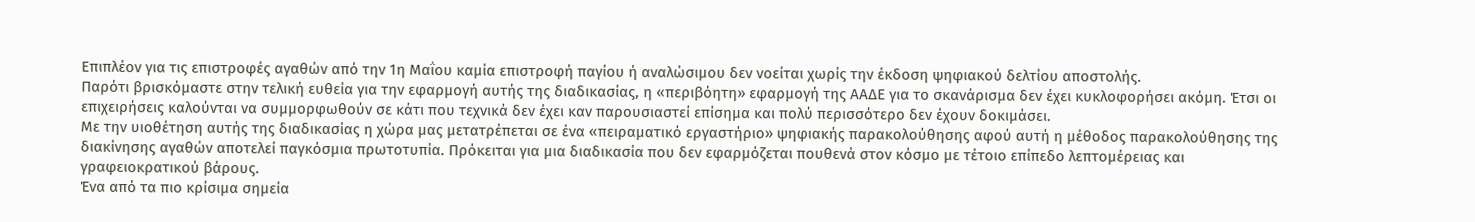Επιπλέον για τις επιστροφές αγαθών από την 1η Μαΐου καμία επιστροφή παγίου ή αναλώσιμου δεν νοείται χωρίς την έκδοση ψηφιακού δελτίου αποστολής.
Παρότι βρισκόμαστε στην τελική ευθεία για την εφαρμογή αυτής της διαδικασίας, η «περιβόητη» εφαρμογή της ΑΑΔΕ για το σκανάρισμα δεν έχει κυκλοφορήσει ακόμη. Έτσι οι επιχειρήσεις καλούνται να συμμορφωθούν σε κάτι που τεχνικά δεν έχει καν παρουσιαστεί επίσημα και πολύ περισσότερο δεν έχουν δοκιμάσει.
Με την υιοθέτηση αυτής της διαδικασίας η χώρα μας μετατρέπεται σε ένα «πειραματικό εργαστήριο» ψηφιακής παρακολούθησης αφού αυτή η μέθοδος παρακολούθησης της διακίνησης αγαθών αποτελεί παγκόσμια πρωτοτυπία. Πρόκειται για μια διαδικασία που δεν εφαρμόζεται πουθενά στον κόσμο με τέτοιο επίπεδο λεπτομέρειας και γραφειοκρατικού βάρους.
Ένα από τα πιο κρίσιμα σημεία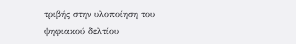τριβής στην υλοποίηση του ψηφιακού δελτίου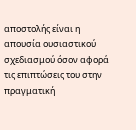αποστολής είναι η απουσία ουσιαστικού σχεδιασμού όσον αφορά τις επιπτώσεις του στην πραγματική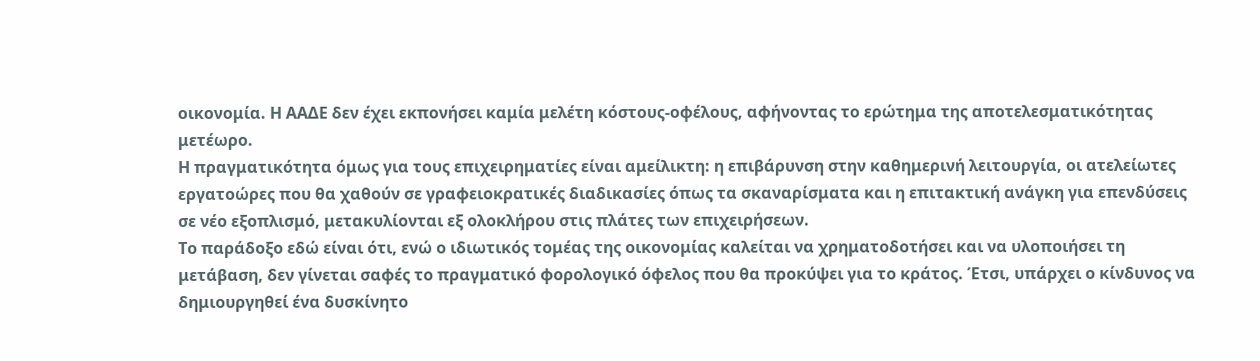οικονομία. Η ΑΑΔΕ δεν έχει εκπονήσει καμία μελέτη κόστους-οφέλους, αφήνοντας το ερώτημα της αποτελεσματικότητας μετέωρο.
Η πραγματικότητα όμως για τους επιχειρηματίες είναι αμείλικτη: η επιβάρυνση στην καθημερινή λειτουργία, οι ατελείωτες εργατοώρες που θα χαθούν σε γραφειοκρατικές διαδικασίες όπως τα σκαναρίσματα και η επιτακτική ανάγκη για επενδύσεις σε νέο εξοπλισμό, μετακυλίονται εξ ολοκλήρου στις πλάτες των επιχειρήσεων.
Το παράδοξο εδώ είναι ότι, ενώ ο ιδιωτικός τομέας της οικονομίας καλείται να χρηματοδοτήσει και να υλοποιήσει τη μετάβαση, δεν γίνεται σαφές το πραγματικό φορολογικό όφελος που θα προκύψει για το κράτος. Έτσι, υπάρχει ο κίνδυνος να δημιουργηθεί ένα δυσκίνητο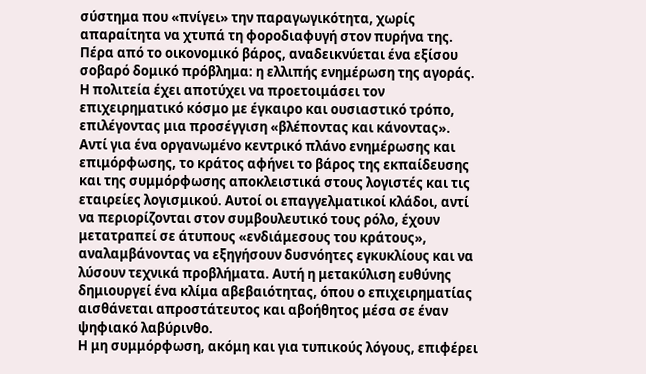σύστημα που «πνίγει» την παραγωγικότητα, χωρίς απαραίτητα να χτυπά τη φοροδιαφυγή στον πυρήνα της.
Πέρα από το οικονομικό βάρος, αναδεικνύεται ένα εξίσου σοβαρό δομικό πρόβλημα: η ελλιπής ενημέρωση της αγοράς. Η πολιτεία έχει αποτύχει να προετοιμάσει τον επιχειρηματικό κόσμο με έγκαιρο και ουσιαστικό τρόπο, επιλέγοντας μια προσέγγιση «βλέποντας και κάνοντας».
Αντί για ένα οργανωμένο κεντρικό πλάνο ενημέρωσης και επιμόρφωσης, το κράτος αφήνει το βάρος της εκπαίδευσης και της συμμόρφωσης αποκλειστικά στους λογιστές και τις εταιρείες λογισμικού. Αυτοί οι επαγγελματικοί κλάδοι, αντί να περιορίζονται στον συμβουλευτικό τους ρόλο, έχουν μετατραπεί σε άτυπους «ενδιάμεσους του κράτους», αναλαμβάνοντας να εξηγήσουν δυσνόητες εγκυκλίους και να λύσουν τεχνικά προβλήματα. Αυτή η μετακύλιση ευθύνης δημιουργεί ένα κλίμα αβεβαιότητας, όπου ο επιχειρηματίας αισθάνεται απροστάτευτος και αβοήθητος μέσα σε έναν ψηφιακό λαβύρινθο.
Η μη συμμόρφωση, ακόμη και για τυπικούς λόγους, επιφέρει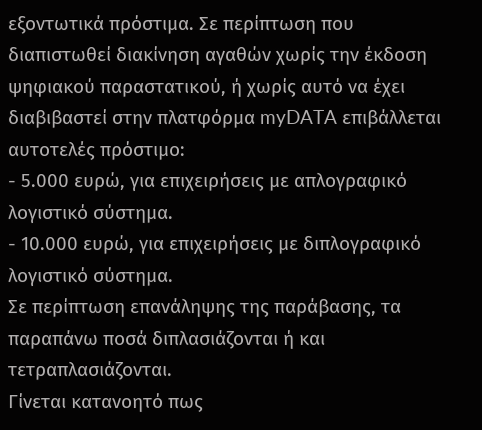εξοντωτικά πρόστιμα. Σε περίπτωση που διαπιστωθεί διακίνηση αγαθών χωρίς την έκδοση ψηφιακού παραστατικού, ή χωρίς αυτό να έχει διαβιβαστεί στην πλατφόρμα myDATA επιβάλλεται αυτοτελές πρόστιμο:
- 5.000 ευρώ, για επιχειρήσεις με απλογραφικό λογιστικό σύστημα.
- 10.000 ευρώ, για επιχειρήσεις με διπλογραφικό λογιστικό σύστημα.
Σε περίπτωση επανάληψης της παράβασης, τα παραπάνω ποσά διπλασιάζονται ή και τετραπλασιάζονται.
Γίνεται κατανοητό πως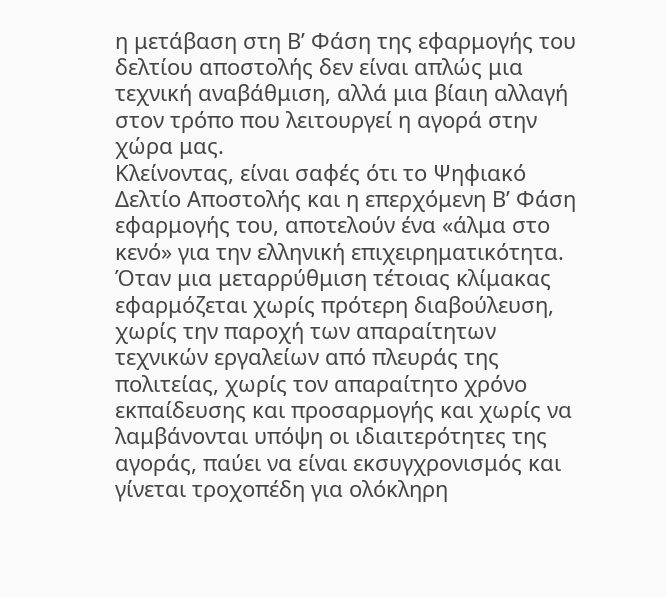η μετάβαση στη Β’ Φάση της εφαρμογής του δελτίου αποστολής δεν είναι απλώς μια τεχνική αναβάθμιση, αλλά μια βίαιη αλλαγή στον τρόπο που λειτουργεί η αγορά στην χώρα μας.
Κλείνοντας, είναι σαφές ότι το Ψηφιακό Δελτίο Αποστολής και η επερχόμενη Β’ Φάση εφαρμογής του, αποτελούν ένα «άλμα στο κενό» για την ελληνική επιχειρηματικότητα. Όταν μια μεταρρύθμιση τέτοιας κλίμακας εφαρμόζεται χωρίς πρότερη διαβούλευση, χωρίς την παροχή των απαραίτητων τεχνικών εργαλείων από πλευράς της πολιτείας, χωρίς τον απαραίτητο χρόνο εκπαίδευσης και προσαρμογής και χωρίς να λαμβάνονται υπόψη οι ιδιαιτερότητες της αγοράς, παύει να είναι εκσυγχρονισμός και γίνεται τροχοπέδη για ολόκληρη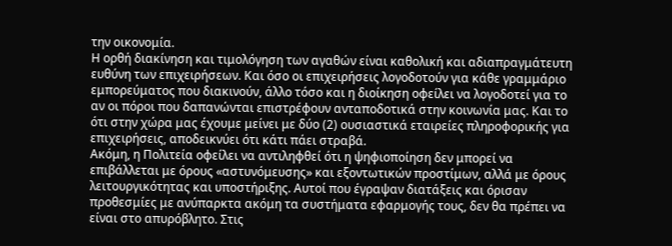την οικονομία.
Η ορθή διακίνηση και τιμολόγηση των αγαθών είναι καθολική και αδιαπραγμάτευτη ευθύνη των επιχειρήσεων. Και όσο οι επιχειρήσεις λογοδοτούν για κάθε γραμμάριο εμπορεύματος που διακινούν, άλλο τόσο και η διοίκηση οφείλει να λογοδοτεί για το αν οι πόροι που δαπανώνται επιστρέφουν ανταποδοτικά στην κοινωνία μας. Και το ότι στην χώρα μας έχουμε μείνει με δύο (2) ουσιαστικά εταιρείες πληροφορικής για επιχειρήσεις, αποδεικνύει ότι κάτι πάει στραβά.
Ακόμη, η Πολιτεία οφείλει να αντιληφθεί ότι η ψηφιοποίηση δεν μπορεί να επιβάλλεται με όρους «αστυνόμευσης» και εξοντωτικών προστίμων, αλλά με όρους λειτουργικότητας και υποστήριξης. Αυτοί που έγραψαν διατάξεις και όρισαν προθεσμίες με ανύπαρκτα ακόμη τα συστήματα εφαρμογής τους, δεν θα πρέπει να είναι στο απυρόβλητο. Στις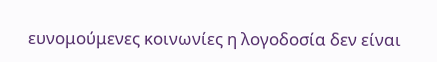ευνομούμενες κοινωνίες η λογοδοσία δεν είναι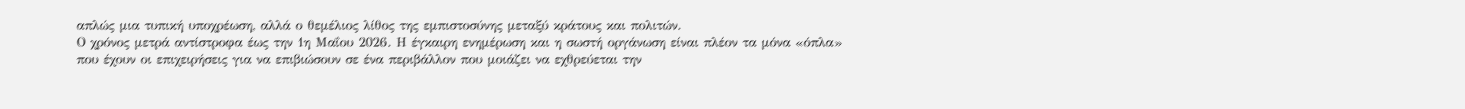απλώς μια τυπική υποχρέωση, αλλά ο θεμέλιος λίθος της εμπιστοσύνης μεταξύ κράτους και πολιτών.
Ο χρόνος μετρά αντίστροφα έως την 1η Μαΐου 2026. Η έγκαιρη ενημέρωση και η σωστή οργάνωση είναι πλέον τα μόνα «όπλα» που έχουν οι επιχειρήσεις για να επιβιώσουν σε ένα περιβάλλον που μοιάζει να εχθρεύεται την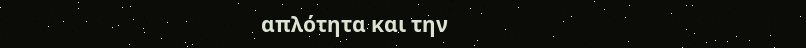απλότητα και την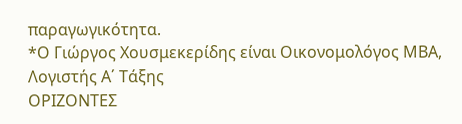παραγωγικότητα.
*Ο Γιώργος Χουσμεκερίδης είναι Οικονομολόγος ΜΒΑ, Λογιστής Α΄ Τάξης
ΟΡΙΖΟΝΤΕΣ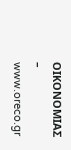ΟΙΚΟΝΟΜΙΑΣ – www.oreco.gr